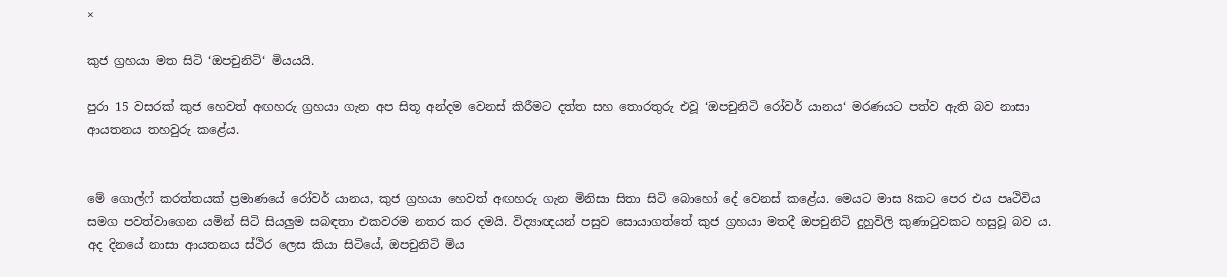×

කුජ ග්‍රහයා මත සිටි ‘ඔපචුනිටි‘ මියයයි.

පුරා 15 වසරක් කුජ හෙවත් අඟහරු ග්‍රහයා ගැන අප සිතූ අන්දම වෙනස් කිරීමට දත්ත සහ තොරතුරු එවූ ‘ඔපචුනිටි රෝවර් යානය‘ මරණයට පත්ව ඇති බව නාසා ආයතනය තහවුරු කළේය.


මේ ගොල්ෆ් කරත්තයක් ප්‍රමාණයේ රෝවර් යානය, කුජ ග්‍රහයා හෙවත් අඟහරු ගැන මිනිසා සිතා සිටි බොහෝ දේ වෙනස් කළේය. මෙයට මාස 8කට පෙර එය පෘථිවිය සමග පවත්වාගෙන යමින් සිටි සියලුම සබඳතා එකවරම නතර කර දමයි. විද්‍යාඥයන් පසුව සොයාගත්තේ කුජ ග්‍රහයා මතදී ඔපචුනිටි දුහුවිලි කුණාටුවකට හසුවූ බව ය. අද දිනයේ නාසා ආයතනය ස්ථිර ලෙස කියා සිටියේ, ඔපචුනිටි මිය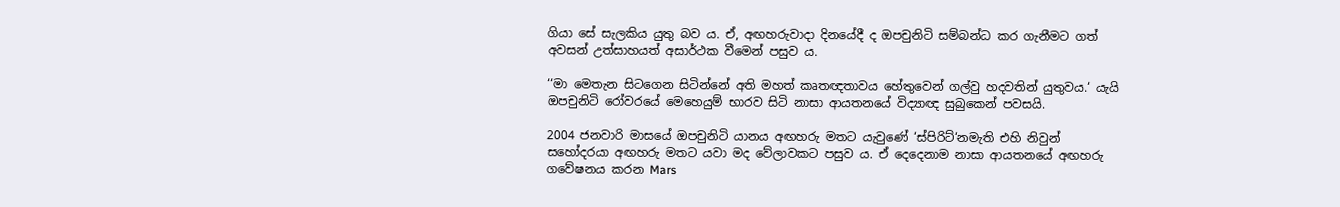ගියා සේ සැලකිය යුතු බව ය. ඒ, අඟහරුවාදා දිනයේදී ද ඔපචුනිටි සම්බන්ධ කර ගැනීමට ගත් අවසන් උත්සාහයත් අසාර්ථක වීමෙන් පසුව ය.

‘‘මා මෙතැන සිටගෙන සිටින්නේ අති මහත් කෘතඥතාවය හේතුවෙන් ගල්වු හදවතින් යුතුවය.‘ යැයි ඔපචුනිටි රෝවරයේ මෙහෙයුම් භාරව සිටි නාසා ආයතනයේ විද්‍යාඥ සුබුකෙන් පවසයි.

2004 ජනවාරි මාසයේ ඔපචුනිටි යානය අඟහරු මතට යැවුණේ ‘ස්පිරිට්‘නමැති එහි නිවුන් සහෝදරයා අඟහරු මතට යවා මද වේලාවකට පසුව ය. ඒ දෙදෙනාම නාසා ආයතනයේ අඟහරු ගවේෂනය කරන Mars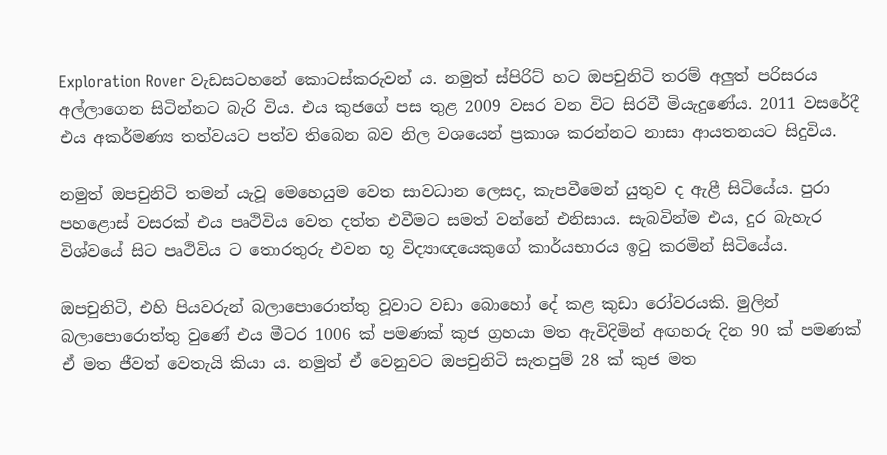Exploration Rover වැඩසටහනේ කොටස්කරුවන් ය. නමුත් ස්පිරිට් හට ඔපචුනිටි තරම් අලුත් පරිසරය අල්ලාගෙන සිටින්නට බැරි විය. එය කුජගේ පස තුළ 2009 වසර වන විට සිරවී මියැදුණේය. 2011 වසරේදී එය අකර්මණ්‍ය තත්වයට පත්ව තිබෙන බව නිල වශයෙන් ප්‍රකාශ කරන්නට නාසා ආයතනයට සිදුවිය.

නමුත් ඔපචුනිටි තමන් යැවූ මෙහෙයුම වෙත සාවධාන ලෙසද, කැපවීමෙන් යුතුව ද ඇළී සිටියේය. පුරා පහළොස් වසරක් එය පෘථිවිය වෙත දත්ත එවීමට සමත් වන්නේ එනිසාය. සැබවින්ම එය, දුර බැහැර විශ්වයේ සිට පෘථිවිය ට තොරතුරු එවන භූ විද්‍යාඥයෙකුගේ කාර්යභාරය ඉටු කරමින් සිටියේය.

ඔපචුනිටි, එහි පියවරුන් බලාපොරොත්තු වූවාට වඩා බොහෝ දේ කළ කුඩා රෝවරයකි. මුලින් බලාපොරොත්තු වුණේ එය මීටර 1006 ක් පමණක් කුජ ග්‍රහයා මත ඇවිදිමින් අඟහරු දින 90 ක් පමණක් ඒ මත ජීවත් වෙතැයි කියා ය. නමුත් ඒ වෙනුවට ඔපචුනිටි සැතපුම් 28 ක් කුජ මත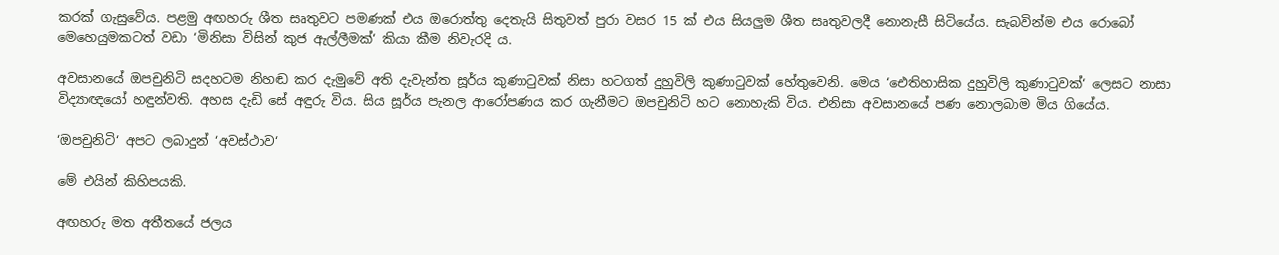කරක් ගැසුවේය. පළමු අඟහරු ශීත සෘතුවට පමණක් එය ඔරොත්තු දෙතැයි සිතුවත් පුරා වසර 15 ක් එය සියලුම ශීත සෘතුවලදී නොනැසී සිටියේය. සැබවින්ම එය රොබෝ මෙහෙයුමකටත් වඩා ‘මිනිසා විසින් කුජ ඇල්ලීමක්‘ කියා කීම නිවැරදි ය.

අවසානයේ ඔපචුනිටි සදහටම නිහඬ කර දැමුවේ අති දැවැන්ත සූර්ය කුණාටුවක් නිසා හටගත් දුහුවිලි කුණාටුවක් හේතුවෙනි. මෙය ‘ඓතිහාසික දුහුවිලි කුණාටුවක්‘ ලෙසට නාසා විද්‍යාඥයෝ හඳුන්වති. අහස දැඩි සේ අඳුරු විය. සිය සූර්ය පැනල ආරෝපණය කර ගැනීමට ඔපචුනිටි හට නොහැකි විය. එනිසා අවසානයේ පණ නොලබාම මිය ගියේය.

‘ඔපචුනිටි‘ අපට ලබාදුන් ‘අවස්ථාව‘

මේ එයින් කිහිපයකි.

අඟහරු මත අතීතයේ ජලය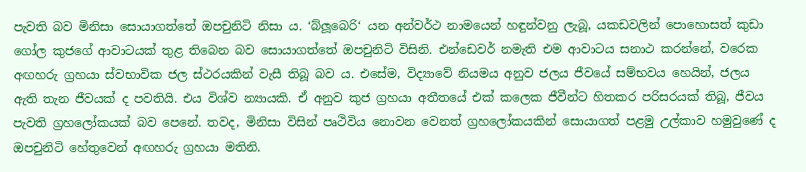පැවති බව මිනිසා සොයාගත්තේ ඔපචුනිටි නිසා ය. ‘බ්ලූබෙරි‘ යන අන්වර්ථ නාමයෙන් හඳුන්වනු ලැබූ, යකඩවලින් පොහොසත් කුඩා ගෝල කුජගේ ආවාටයක් තුළ තිබෙන බව සොයාගත්තේ ඔපචුනිටි විසිනි. එන්ඩෙවර් නමැති එම ආවාටය සනාථ කරන්නේ, වරෙක අඟහරු ග්‍රහයා ස්වභාවික ජල ස්ථරයකින් වැසී තිබූ බව ය. එසේම, විද්‍යාවේ නියමය අනුව ජලය ජීවයේ සම්භවය හෙයින්, ජලය ඇති තැන ජීවයක් ද පවතියි. එය විශ්ව න්‍යායකි. ඒ අනුව කුජ ග්‍රහයා අතීතයේ එක් කලෙක ජීවීන්ට හිතකර පරිසරයක් තිබූ, ජීවය පැවති ග්‍රහලෝකයක් බව පෙනේ. තවද, මිනිසා විසින් පෘථිවිය නොවන වෙනත් ග්‍රහලෝකයකින් සොයාගත් පළමු උල්කාව හමුවුණේ ද ඔපචුනිටි හේතුවෙන් අඟහරු ග්‍රහයා මතිනි.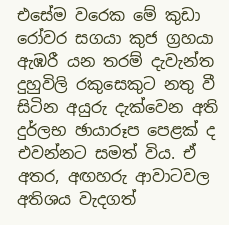එසේම වරෙක මේ කුඩා රෝවර සගයා කුජ ග්‍රහයා ඇඹරී යන තරම් දැවැන්ත දුහුවිලි රකුසෙකුට නතු වී සිටින අයුරු දැක්වෙන අති දුර්ලභ ඡායාරූප පෙළක් ද එවන්නට සමත් විය. ඒ අතර, අඟහරු ආවාටවල අතිශය වැදගත්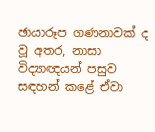ඡායාරූප ගණනාවක් ද වූ අතර, නාසා විද්‍යාඥයන් පසුව සඳහන් කළේ ඒවා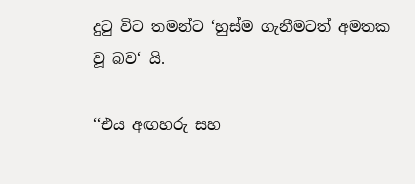දුටු විට තමන්ට ‘හුස්ම ගැනීමටත් අමතක වූ බව‘ යි.

‘‘එය අඟහරු සහ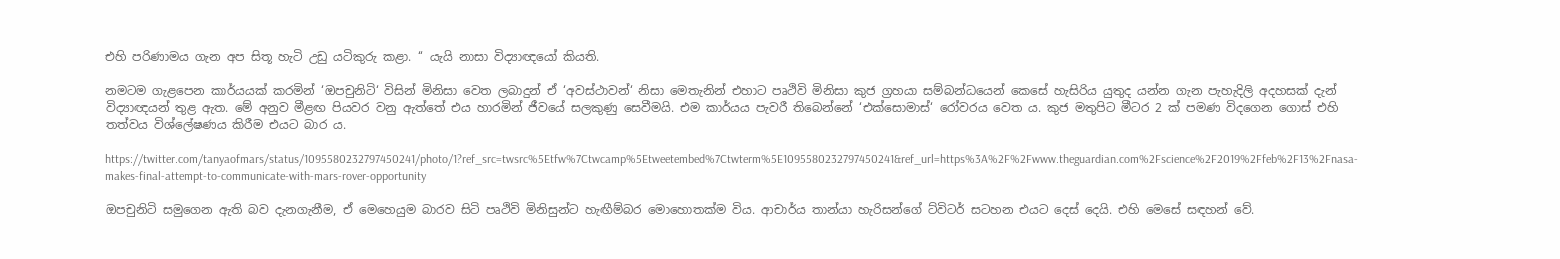එහි පරිණාමය ගැන අප සිතූ හැටි උඩු යටිකුරු කළා. ‘‘ යැයි නාසා විද්‍යාඥයෝ කියති.

නමටම ගැළපෙන කාර්යයක් කරමින් ‘ඔපචුනිටි‘ විසින් මිනිසා වෙත ලබාදුන් ඒ ‘අවස්ථාවන්‘ නිසා මෙතැනින් එහාට පෘථිවි මිනිසා කුජ ග්‍රහයා සම්බන්ධයෙන් කෙසේ හැසිරිය යුතුද යන්න ගැන පැහැදිලි අදහසක් දැන් විද්‍යාඥයන් තුළ ඇත. මේ අනුව මීළඟ පියවර වනු ඇත්තේ එය හාරමින් ජීවයේ සලකුණු සෙවීමයි. එම කාර්යය පැවරී තිබෙන්නේ ‘එක්සොමාස්‘ රෝවරය වෙත ය. කුජ මතුපිට මීටර 2 ක් පමණ විදගෙන ගොස් එහි තත්වය විශ්ලේෂණය කිරීම එයට බාර ය.

https://twitter.com/tanyaofmars/status/1095580232797450241/photo/1?ref_src=twsrc%5Etfw%7Ctwcamp%5Etweetembed%7Ctwterm%5E1095580232797450241&ref_url=https%3A%2F%2Fwww.theguardian.com%2Fscience%2F2019%2Ffeb%2F13%2Fnasa-makes-final-attempt-to-communicate-with-mars-rover-opportunity

ඔපචුනිටි සමුගෙන ඇති බව දැනගැනීම, ඒ මෙහෙයුම බාරව සිටි පෘථිවි මිනිසුන්ට හැඟීම්බර මොහොතක්ම විය. ආචාර්ය තාන්යා හැරිසන්ගේ ට්විටර් සටහන එයට දෙස් දෙයි. එහි මෙසේ සඳහන් වේ.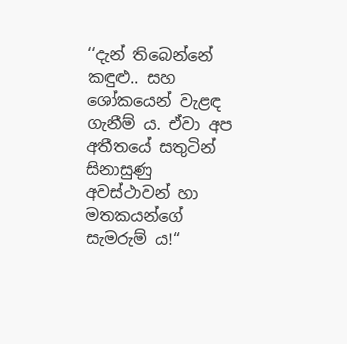‘‘දැන් තිබෙන්නේ කඳුළු.. සහ ශෝකයෙන් වැළඳ ගැනීම් ය. ඒවා අප අතීතයේ සතුටින් සිනාසුණු අවස්ථාවන් හා මතකයන්ගේ සැමරුම් ය!“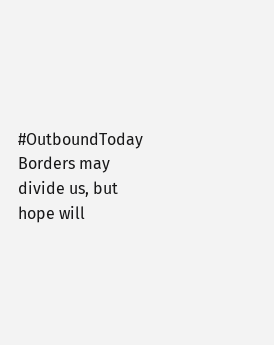#OutboundToday
Borders may divide us, but hope will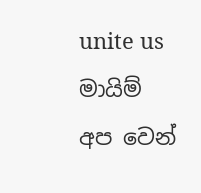unite us
මායිම් අප වෙන්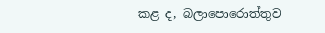කළ ද, බලාපොරොත්තුව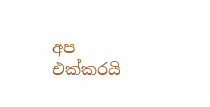අප එක්කරයි